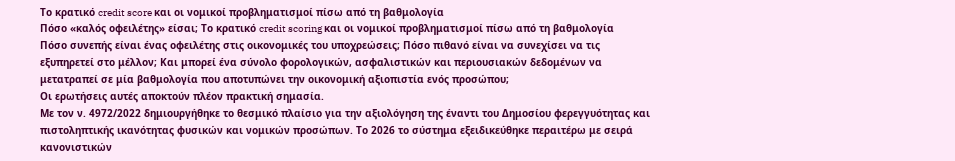Το κρατικό credit score και οι νομικοί προβληματισμοί πίσω από τη βαθμολογία
Πόσο «καλός οφειλέτης» είσαι; Το κρατικό credit scoring και οι νομικοί προβληματισμοί πίσω από τη βαθμολογία
Πόσο συνεπής είναι ένας οφειλέτης στις οικονομικές του υποχρεώσεις; Πόσο πιθανό είναι να συνεχίσει να τις εξυπηρετεί στο μέλλον; Και μπορεί ένα σύνολο φορολογικών, ασφαλιστικών και περιουσιακών δεδομένων να μετατραπεί σε μία βαθμολογία που αποτυπώνει την οικονομική αξιοπιστία ενός προσώπου;
Οι ερωτήσεις αυτές αποκτούν πλέον πρακτική σημασία.
Με τον ν. 4972/2022 δημιουργήθηκε το θεσμικό πλαίσιο για την αξιολόγηση της έναντι του Δημοσίου φερεγγυότητας και πιστοληπτικής ικανότητας φυσικών και νομικών προσώπων. Το 2026 το σύστημα εξειδικεύθηκε περαιτέρω με σειρά κανονιστικών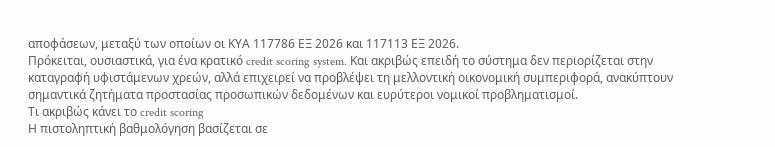αποφάσεων, μεταξύ των οποίων οι ΚΥΑ 117786 ΕΞ 2026 και 117113 ΕΞ 2026.
Πρόκειται, ουσιαστικά, για ένα κρατικό credit scoring system. Και ακριβώς επειδή το σύστημα δεν περιορίζεται στην καταγραφή υφιστάμενων χρεών, αλλά επιχειρεί να προβλέψει τη μελλοντική οικονομική συμπεριφορά, ανακύπτουν σημαντικά ζητήματα προστασίας προσωπικών δεδομένων και ευρύτεροι νομικοί προβληματισμοί.
Τι ακριβώς κάνει το credit scoring
Η πιστοληπτική βαθμολόγηση βασίζεται σε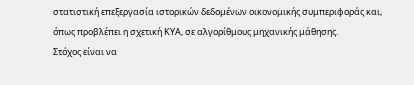στατιστική επεξεργασία ιστορικών δεδομένων οικονομικής συμπεριφοράς και, όπως προβλέπει η σχετική ΚΥΑ, σε αλγορίθμους μηχανικής μάθησης.
Στόχος είναι να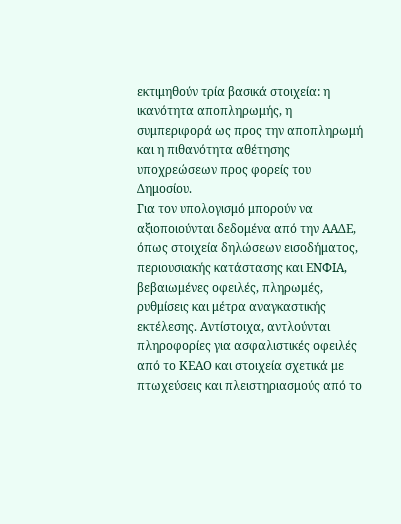εκτιμηθούν τρία βασικά στοιχεία: η ικανότητα αποπληρωμής, η συμπεριφορά ως προς την αποπληρωμή και η πιθανότητα αθέτησης υποχρεώσεων προς φορείς του Δημοσίου.
Για τον υπολογισμό μπορούν να αξιοποιούνται δεδομένα από την ΑΑΔΕ, όπως στοιχεία δηλώσεων εισοδήματος, περιουσιακής κατάστασης και ΕΝΦΙΑ, βεβαιωμένες οφειλές, πληρωμές, ρυθμίσεις και μέτρα αναγκαστικής εκτέλεσης. Αντίστοιχα, αντλούνται πληροφορίες για ασφαλιστικές οφειλές από το ΚΕΑΟ και στοιχεία σχετικά με πτωχεύσεις και πλειστηριασμούς από το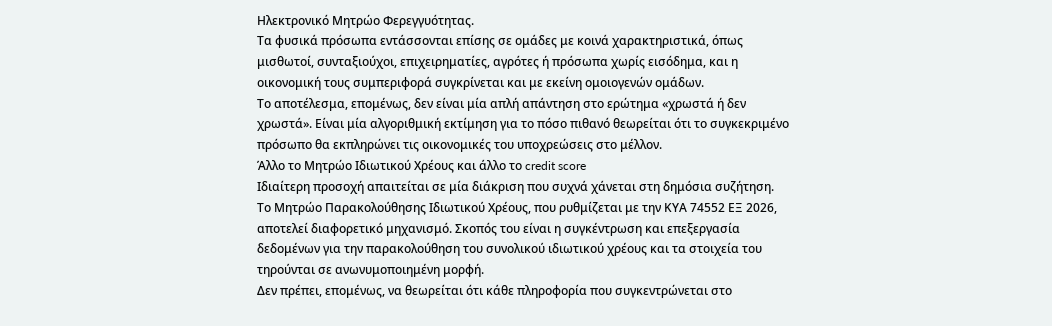Ηλεκτρονικό Μητρώο Φερεγγυότητας.
Τα φυσικά πρόσωπα εντάσσονται επίσης σε ομάδες με κοινά χαρακτηριστικά, όπως μισθωτοί, συνταξιούχοι, επιχειρηματίες, αγρότες ή πρόσωπα χωρίς εισόδημα, και η οικονομική τους συμπεριφορά συγκρίνεται και με εκείνη ομοιογενών ομάδων.
Το αποτέλεσμα, επομένως, δεν είναι μία απλή απάντηση στο ερώτημα «χρωστά ή δεν χρωστά». Είναι μία αλγοριθμική εκτίμηση για το πόσο πιθανό θεωρείται ότι το συγκεκριμένο πρόσωπο θα εκπληρώνει τις οικονομικές του υποχρεώσεις στο μέλλον.
Άλλο το Μητρώο Ιδιωτικού Χρέους και άλλο το credit score
Ιδιαίτερη προσοχή απαιτείται σε μία διάκριση που συχνά χάνεται στη δημόσια συζήτηση.
Το Μητρώο Παρακολούθησης Ιδιωτικού Χρέους, που ρυθμίζεται με την ΚΥΑ 74552 ΕΞ 2026, αποτελεί διαφορετικό μηχανισμό. Σκοπός του είναι η συγκέντρωση και επεξεργασία δεδομένων για την παρακολούθηση του συνολικού ιδιωτικού χρέους και τα στοιχεία του τηρούνται σε ανωνυμοποιημένη μορφή.
Δεν πρέπει, επομένως, να θεωρείται ότι κάθε πληροφορία που συγκεντρώνεται στο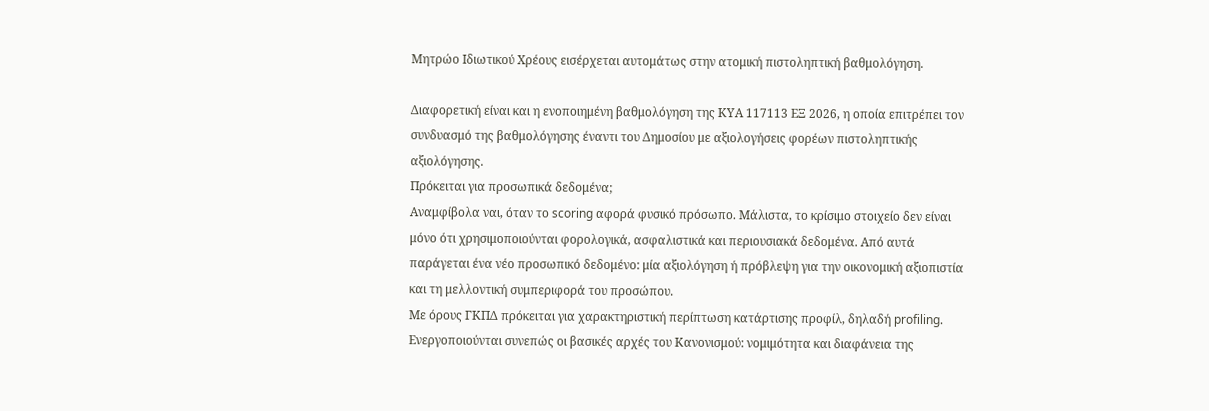Μητρώο Ιδιωτικού Χρέους εισέρχεται αυτομάτως στην ατομική πιστοληπτική βαθμολόγηση.

Διαφορετική είναι και η ενοποιημένη βαθμολόγηση της ΚΥΑ 117113 ΕΞ 2026, η οποία επιτρέπει τον συνδυασμό της βαθμολόγησης έναντι του Δημοσίου με αξιολογήσεις φορέων πιστοληπτικής αξιολόγησης.
Πρόκειται για προσωπικά δεδομένα;
Αναμφίβολα ναι, όταν το scoring αφορά φυσικό πρόσωπο. Μάλιστα, το κρίσιμο στοιχείο δεν είναι μόνο ότι χρησιμοποιούνται φορολογικά, ασφαλιστικά και περιουσιακά δεδομένα. Από αυτά παράγεται ένα νέο προσωπικό δεδομένο: μία αξιολόγηση ή πρόβλεψη για την οικονομική αξιοπιστία και τη μελλοντική συμπεριφορά του προσώπου.
Με όρους ΓΚΠΔ πρόκειται για χαρακτηριστική περίπτωση κατάρτισης προφίλ, δηλαδή profiling.
Ενεργοποιούνται συνεπώς οι βασικές αρχές του Κανονισμού: νομιμότητα και διαφάνεια της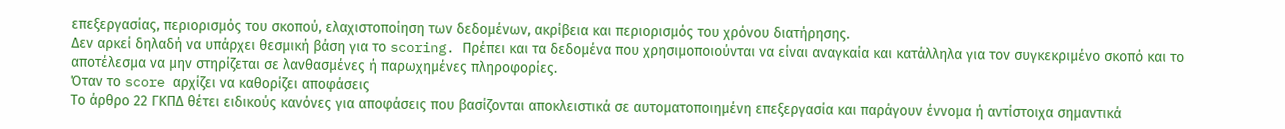επεξεργασίας, περιορισμός του σκοπού, ελαχιστοποίηση των δεδομένων, ακρίβεια και περιορισμός του χρόνου διατήρησης.
Δεν αρκεί δηλαδή να υπάρχει θεσμική βάση για το scoring. Πρέπει και τα δεδομένα που χρησιμοποιούνται να είναι αναγκαία και κατάλληλα για τον συγκεκριμένο σκοπό και το αποτέλεσμα να μην στηρίζεται σε λανθασμένες ή παρωχημένες πληροφορίες.
Όταν το score αρχίζει να καθορίζει αποφάσεις
Το άρθρο 22 ΓΚΠΔ θέτει ειδικούς κανόνες για αποφάσεις που βασίζονται αποκλειστικά σε αυτοματοποιημένη επεξεργασία και παράγουν έννομα ή αντίστοιχα σημαντικά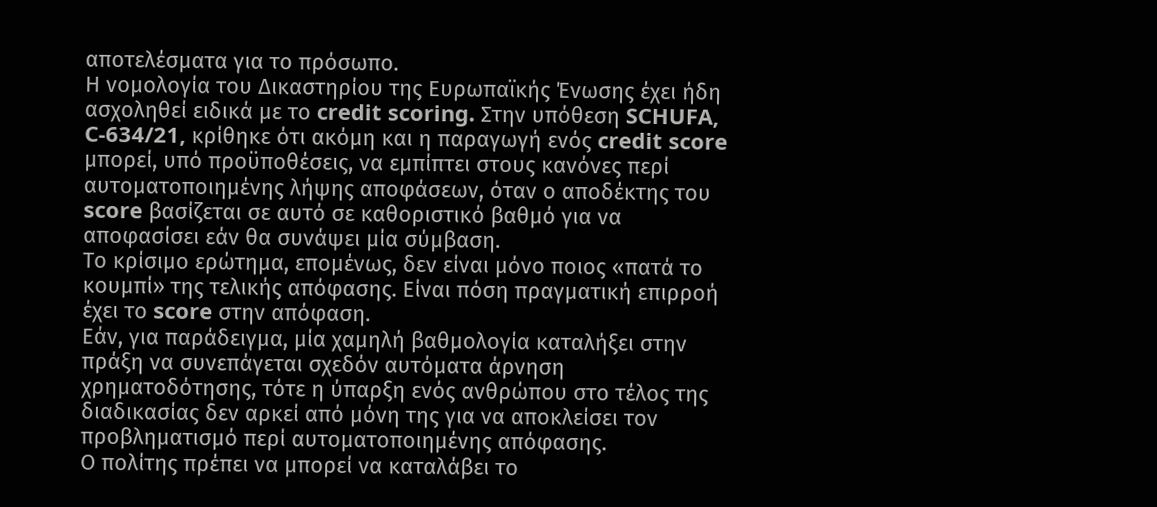αποτελέσματα για το πρόσωπο.
Η νομολογία του Δικαστηρίου της Ευρωπαϊκής Ένωσης έχει ήδη ασχοληθεί ειδικά με το credit scoring. Στην υπόθεση SCHUFA, C-634/21, κρίθηκε ότι ακόμη και η παραγωγή ενός credit score μπορεί, υπό προϋποθέσεις, να εμπίπτει στους κανόνες περί αυτοματοποιημένης λήψης αποφάσεων, όταν ο αποδέκτης του score βασίζεται σε αυτό σε καθοριστικό βαθμό για να αποφασίσει εάν θα συνάψει μία σύμβαση.
Το κρίσιμο ερώτημα, επομένως, δεν είναι μόνο ποιος «πατά το κουμπί» της τελικής απόφασης. Είναι πόση πραγματική επιρροή έχει το score στην απόφαση.
Εάν, για παράδειγμα, μία χαμηλή βαθμολογία καταλήξει στην πράξη να συνεπάγεται σχεδόν αυτόματα άρνηση χρηματοδότησης, τότε η ύπαρξη ενός ανθρώπου στο τέλος της διαδικασίας δεν αρκεί από μόνη της για να αποκλείσει τον προβληματισμό περί αυτοματοποιημένης απόφασης.
Ο πολίτης πρέπει να μπορεί να καταλάβει το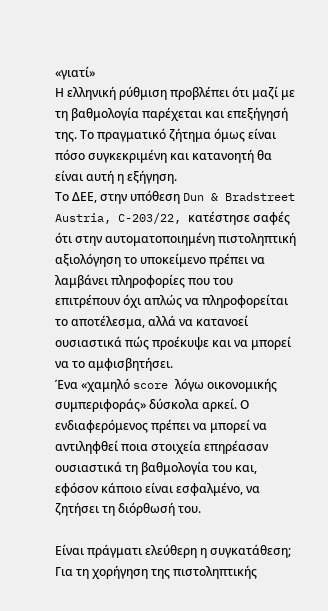«γιατί»
Η ελληνική ρύθμιση προβλέπει ότι μαζί με τη βαθμολογία παρέχεται και επεξήγησή της. Το πραγματικό ζήτημα όμως είναι πόσο συγκεκριμένη και κατανοητή θα είναι αυτή η εξήγηση.
Το ΔΕΕ, στην υπόθεση Dun & Bradstreet Austria, C-203/22, κατέστησε σαφές ότι στην αυτοματοποιημένη πιστοληπτική αξιολόγηση το υποκείμενο πρέπει να λαμβάνει πληροφορίες που του επιτρέπουν όχι απλώς να πληροφορείται το αποτέλεσμα, αλλά να κατανοεί ουσιαστικά πώς προέκυψε και να μπορεί να το αμφισβητήσει.
Ένα «χαμηλό score λόγω οικονομικής συμπεριφοράς» δύσκολα αρκεί. Ο ενδιαφερόμενος πρέπει να μπορεί να αντιληφθεί ποια στοιχεία επηρέασαν ουσιαστικά τη βαθμολογία του και, εφόσον κάποιο είναι εσφαλμένο, να ζητήσει τη διόρθωσή του.

Είναι πράγματι ελεύθερη η συγκατάθεση;
Για τη χορήγηση της πιστοληπτικής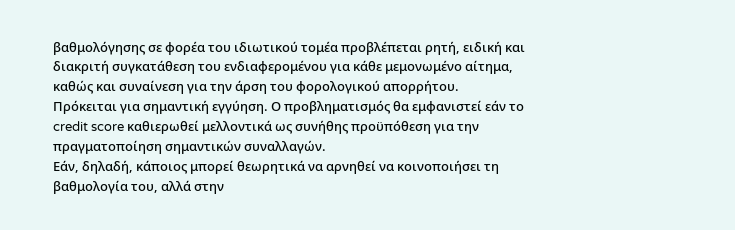βαθμολόγησης σε φορέα του ιδιωτικού τομέα προβλέπεται ρητή, ειδική και διακριτή συγκατάθεση του ενδιαφερομένου για κάθε μεμονωμένο αίτημα, καθώς και συναίνεση για την άρση του φορολογικού απορρήτου.
Πρόκειται για σημαντική εγγύηση. Ο προβληματισμός θα εμφανιστεί εάν το credit score καθιερωθεί μελλοντικά ως συνήθης προϋπόθεση για την πραγματοποίηση σημαντικών συναλλαγών.
Εάν, δηλαδή, κάποιος μπορεί θεωρητικά να αρνηθεί να κοινοποιήσει τη βαθμολογία του, αλλά στην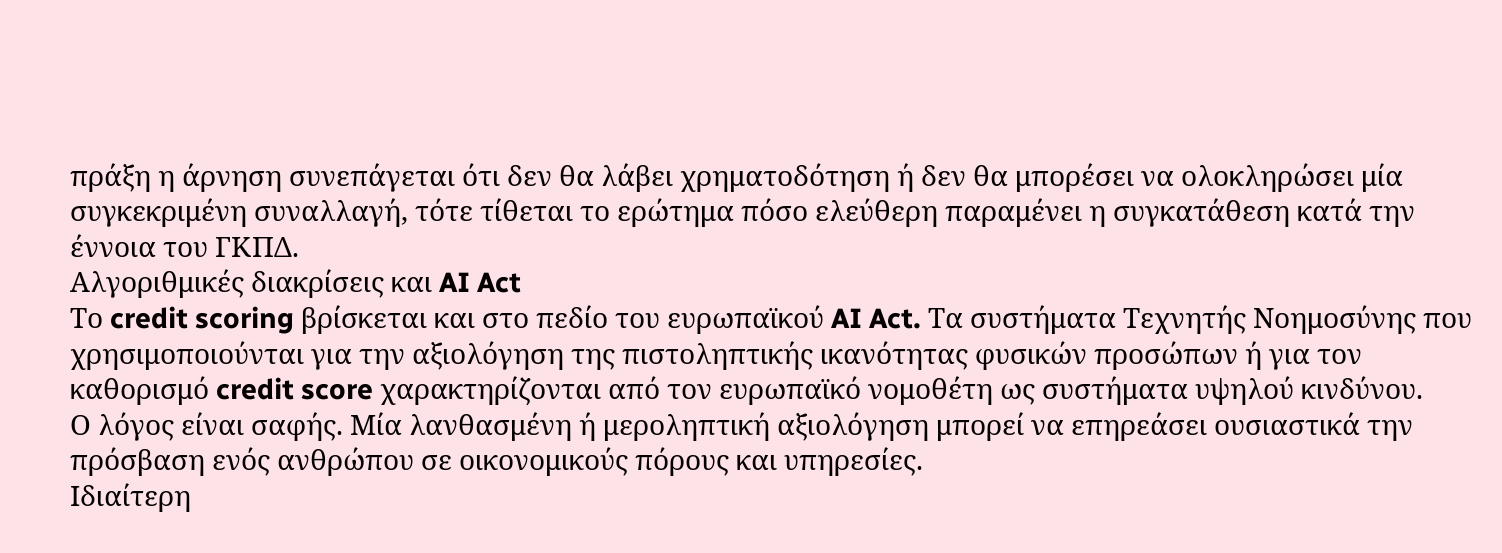πράξη η άρνηση συνεπάγεται ότι δεν θα λάβει χρηματοδότηση ή δεν θα μπορέσει να ολοκληρώσει μία συγκεκριμένη συναλλαγή, τότε τίθεται το ερώτημα πόσο ελεύθερη παραμένει η συγκατάθεση κατά την έννοια του ΓΚΠΔ.
Αλγοριθμικές διακρίσεις και AI Act
Το credit scoring βρίσκεται και στο πεδίο του ευρωπαϊκού AI Act. Τα συστήματα Τεχνητής Νοημοσύνης που χρησιμοποιούνται για την αξιολόγηση της πιστοληπτικής ικανότητας φυσικών προσώπων ή για τον καθορισμό credit score χαρακτηρίζονται από τον ευρωπαϊκό νομοθέτη ως συστήματα υψηλού κινδύνου.
Ο λόγος είναι σαφής. Μία λανθασμένη ή μεροληπτική αξιολόγηση μπορεί να επηρεάσει ουσιαστικά την πρόσβαση ενός ανθρώπου σε οικονομικούς πόρους και υπηρεσίες.
Ιδιαίτερη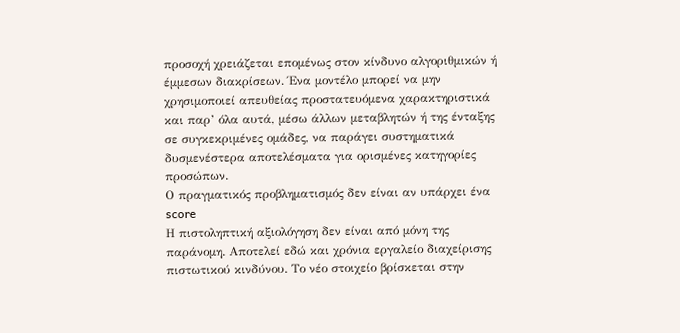προσοχή χρειάζεται επομένως στον κίνδυνο αλγοριθμικών ή έμμεσων διακρίσεων. Ένα μοντέλο μπορεί να μην χρησιμοποιεί απευθείας προστατευόμενα χαρακτηριστικά και παρ’ όλα αυτά, μέσω άλλων μεταβλητών ή της ένταξης σε συγκεκριμένες ομάδες, να παράγει συστηματικά δυσμενέστερα αποτελέσματα για ορισμένες κατηγορίες προσώπων.
Ο πραγματικός προβληματισμός δεν είναι αν υπάρχει ένα score
Η πιστοληπτική αξιολόγηση δεν είναι από μόνη της παράνομη. Αποτελεί εδώ και χρόνια εργαλείο διαχείρισης πιστωτικού κινδύνου. Το νέο στοιχείο βρίσκεται στην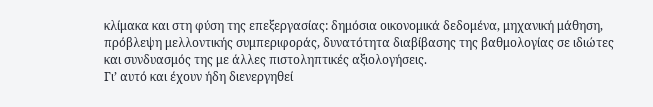κλίμακα και στη φύση της επεξεργασίας: δημόσια οικονομικά δεδομένα, μηχανική μάθηση, πρόβλεψη μελλοντικής συμπεριφοράς, δυνατότητα διαβίβασης της βαθμολογίας σε ιδιώτες και συνδυασμός της με άλλες πιστοληπτικές αξιολογήσεις.
Γι’ αυτό και έχουν ήδη διενεργηθεί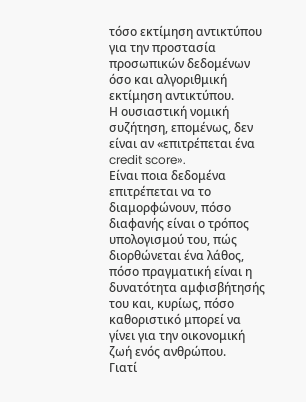τόσο εκτίμηση αντικτύπου για την προστασία προσωπικών δεδομένων όσο και αλγοριθμική εκτίμηση αντικτύπου.
Η ουσιαστική νομική συζήτηση, επομένως, δεν είναι αν «επιτρέπεται ένα credit score».
Είναι ποια δεδομένα επιτρέπεται να το διαμορφώνουν, πόσο διαφανής είναι ο τρόπος υπολογισμού του, πώς διορθώνεται ένα λάθος, πόσο πραγματική είναι η δυνατότητα αμφισβήτησής του και, κυρίως, πόσο καθοριστικό μπορεί να γίνει για την οικονομική ζωή ενός ανθρώπου.
Γιατί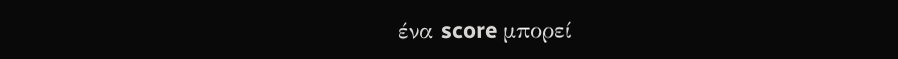ένα score μπορεί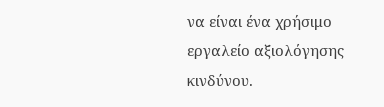να είναι ένα χρήσιμο εργαλείο αξιολόγησης κινδύνου.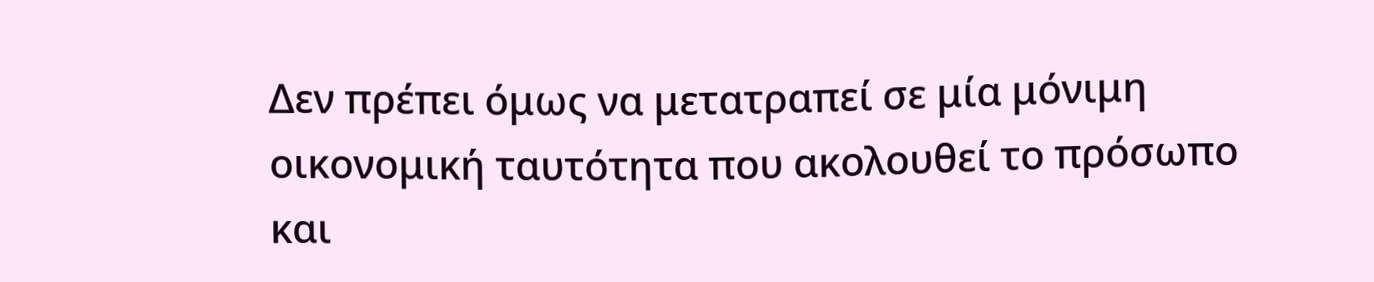Δεν πρέπει όμως να μετατραπεί σε μία μόνιμη οικονομική ταυτότητα που ακολουθεί το πρόσωπο και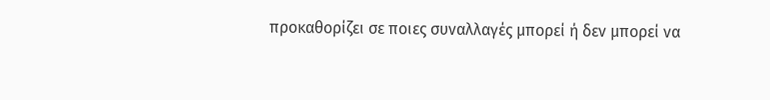προκαθορίζει σε ποιες συναλλαγές μπορεί ή δεν μπορεί να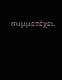συμμετέχει.